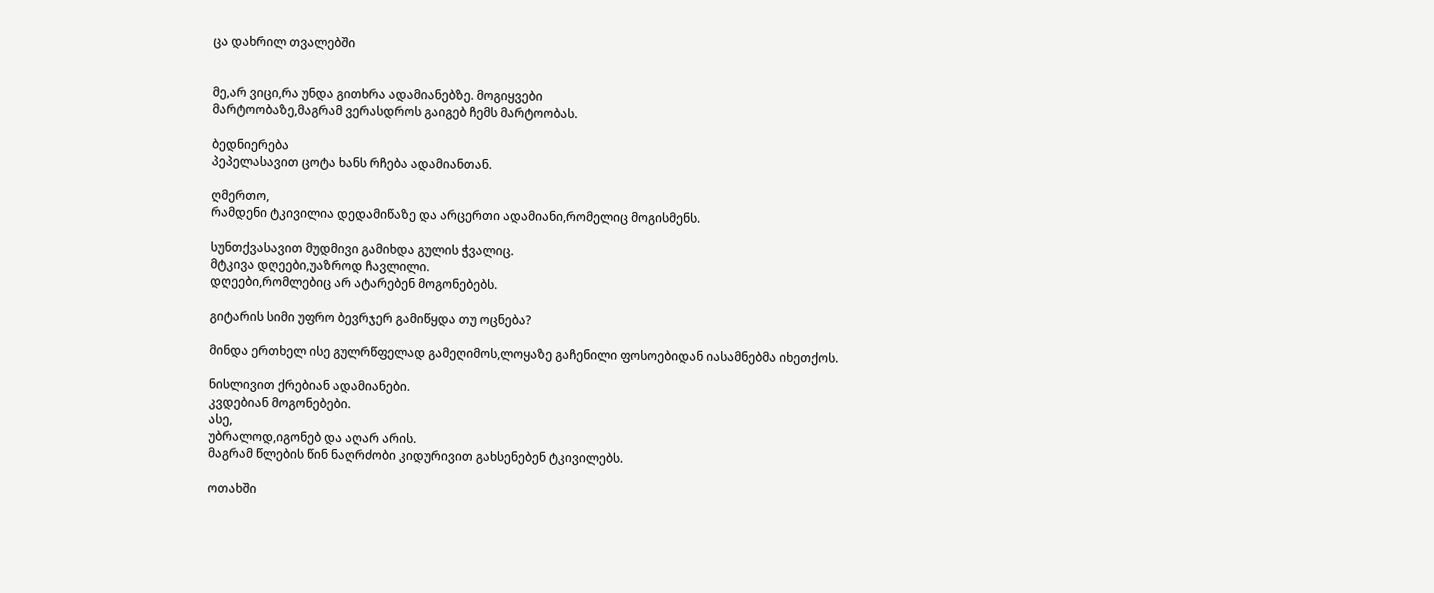ცა დახრილ თვალებში


მე,არ ვიცი,რა უნდა გითხრა ადამიანებზე. მოგიყვები
მარტოობაზე,მაგრამ ვერასდროს გაიგებ ჩემს მარტოობას.

ბედნიერება
პეპელასავით ცოტა ხანს რჩება ადამიანთან.

ღმერთო,
რამდენი ტკივილია დედამიწაზე და არცერთი ადამიანი,რომელიც მოგისმენს.

სუნთქვასავით მუდმივი გამიხდა გულის ჭვალიც.
მტკივა დღეები,უაზროდ ჩავლილი.
დღეები,რომლებიც არ ატარებენ მოგონებებს.

გიტარის სიმი უფრო ბევრჯერ გამიწყდა თუ ოცნება?

მინდა ერთხელ ისე გულრწფელად გამეღიმოს,ლოყაზე გაჩენილი ფოსოებიდან იასამნებმა იხეთქოს.

ნისლივით ქრებიან ადამიანები.
კვდებიან მოგონებები.
ასე,
უბრალოდ,იგონებ და აღარ არის.
მაგრამ წლების წინ ნაღრძობი კიდურივით გახსენებენ ტკივილებს.

ოთახში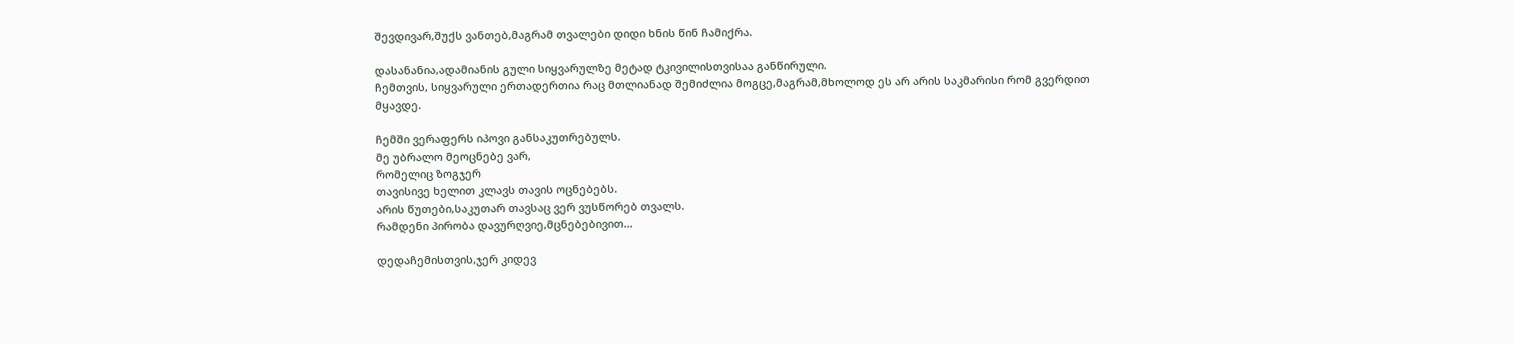შევდივარ,შუქს ვანთებ,მაგრამ თვალები დიდი ხნის წინ ჩამიქრა.

დასანანია,ადამიანის გული სიყვარულზე მეტად ტკივილისთვისაა განწირული.
ჩემთვის, სიყვარული ერთადერთია რაც მთლიანად შემიძლია მოგცე,მაგრამ,მხოლოდ ეს არ არის საკმარისი რომ გვერდით მყავდე.

ჩემში ვერაფერს იპოვი განსაკუთრებულს.
მე უბრალო მეოცნებე ვარ,
რომელიც ზოგჯერ
თავისივე ხელით კლავს თავის ოცნებებს.
არის წუთები,საკუთარ თავსაც ვერ ვუსწორებ თვალს.
რამდენი პირობა დავურღვიე,მცნებებივით…

დედაჩემისთვის,ჯერ კიდევ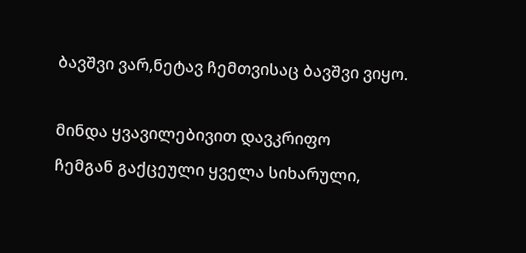ბავშვი ვარ,ნეტავ ჩემთვისაც ბავშვი ვიყო.

მინდა ყვავილებივით დავკრიფო
ჩემგან გაქცეული ყველა სიხარული,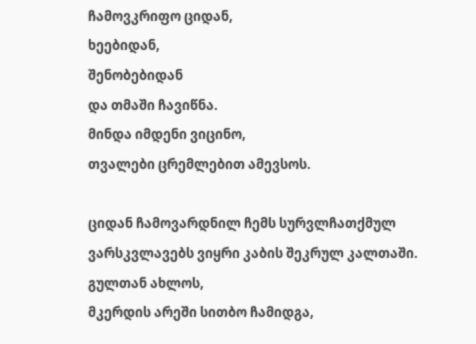ჩამოვკრიფო ციდან,
ხეებიდან,
შენობებიდან
და თმაში ჩავიწნა.
მინდა იმდენი ვიცინო,
თვალები ცრემლებით ამევსოს.

ციდან ჩამოვარდნილ ჩემს სურვლჩათქმულ ვარსკვლავებს ვიყრი კაბის შეკრულ კალთაში.
გულთან ახლოს,
მკერდის არეში სითბო ჩამიდგა,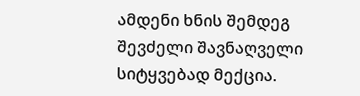ამდენი ხნის შემდეგ
შევძელი შავნაღველი სიტყვებად მექცია.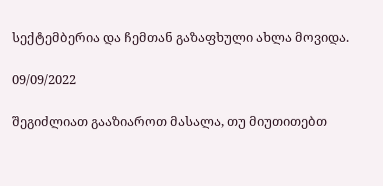სექტემბერია და ჩემთან გაზაფხული ახლა მოვიდა.

09/09/2022

შეგიძლიათ გააზიაროთ მასალა, თუ მიუთითებთ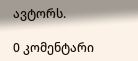ავტორს.

0 კომენტარი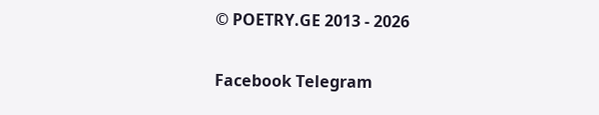© POETRY.GE 2013 - 2026

Facebook Telegram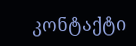კონტაქტი